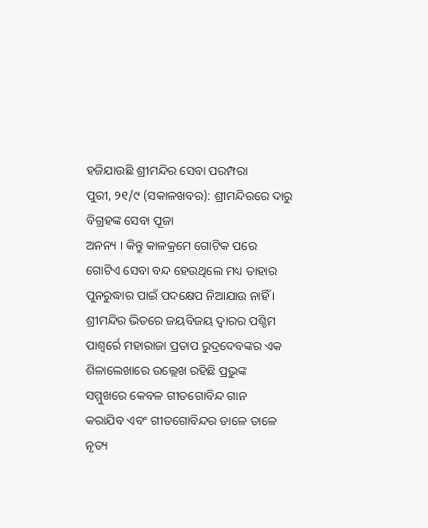ହଜିଯାଉଛି ଶ୍ରୀମନ୍ଦିର ସେବା ପରମ୍ପରା
ପୁରୀ, ୨୧/୯ (ସକାଳଖବର): ଶ୍ରୀମନ୍ଦିରରେ ଦାରୁ ବିଗ୍ରହଙ୍କ ସେବା ପୂଜା
ଅନନ୍ୟ । କିନ୍ତୁ କାଳକ୍ରମେ ଗୋଟିକ ପରେ
ଗୋଟିଏ ସେବା ବନ୍ଦ ହେଉଥିଲେ ମଧ୍ୟ ତାହାର
ପୁନରୁଦ୍ଧାର ପାଇଁ ପଦକ୍ଷେପ ନିଆଯାଉ ନାହିଁ ।
ଶ୍ରୀମନ୍ଦିର ଭିତରେ ଜୟବିଜୟ ଦ୍ୱାରର ପଶ୍ଚିମ
ପାଶ୍ୱର୍ରେ ମହାରାଜା ପ୍ରତାପ ରୁଦ୍ରଦେବଙ୍କର ଏକ
ଶିଳାଲେଖାରେ ଉଲ୍ଲେଖ ରହିଛି ପ୍ରଭୁଙ୍କ
ସମ୍ମୁଖରେ କେବଳ ଗୀତଗୋବିନ୍ଦ ଗାନ
କରାଯିବ ଏବଂ ଗୀତଗୋବିନ୍ଦର ତାଳେ ତାଳେ
ନୃତ୍ୟ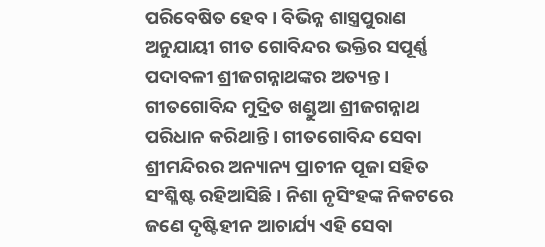ପରିବେଷିତ ହେବ । ବିଭିନ୍ନ ଶାସ୍ତ୍ରପୁରାଣ
ଅନୁଯାୟୀ ଗୀତ ଗୋବିନ୍ଦର ଭକ୍ତିର ସପୂର୍ଣ୍ଣ
ପଦାବଳୀ ଶ୍ରୀଜଗନ୍ନାଥଙ୍କର ଅତ୍ୟନ୍ତ ।
ଗୀତଗୋବିନ୍ଦ ମୁଦ୍ରିତ ଖଣ୍ଡୁଆ ଶ୍ରୀଜଗନ୍ନାଥ
ପରିଧାନ କରିଥାନ୍ତି । ଗୀତଗୋବିନ୍ଦ ସେବା
ଶ୍ରୀମନ୍ଦିରର ଅନ୍ୟାନ୍ୟ ପ୍ରାଚୀନ ପୂଜା ସହିତ
ସଂଶ୍ଳିଷ୍ଟ ରହିଆସିଛି । ନିଶା ନୃସିଂହଙ୍କ ନିକଟରେ
ଜଣେ ଦୃଷ୍ଟିହୀନ ଆଚାର୍ଯ୍ୟ ଏହି ସେବା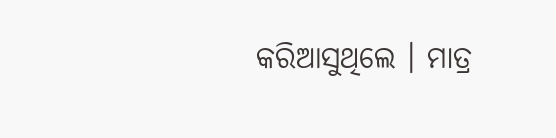କରିଆସୁଥିଲେ । ମାତ୍ର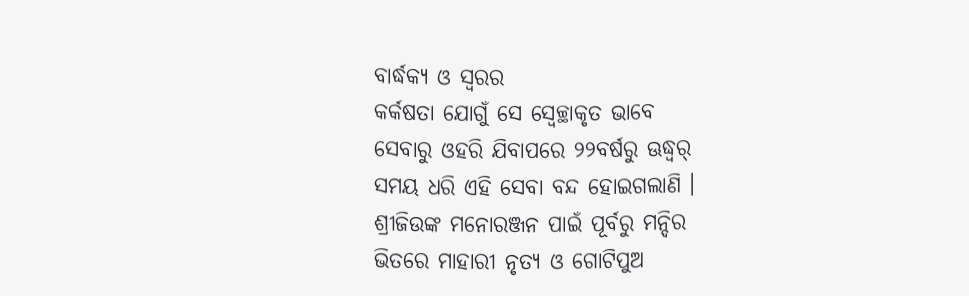ବାର୍ଦ୍ଧକ୍ୟ ଓ ସ୍ୱରର
କର୍କଷତା ଯୋଗୁଁ ସେ ସ୍ୱେଚ୍ଛାକୃତ ଭାବେ
ସେବାରୁ ଓହରି ଯିବାପରେ ୨୨ବର୍ଷରୁ ଊଦ୍ଧ୍ୱର୍
ସମୟ ଧରି ଏହି ସେବା ବନ୍ଦ ହୋଇଗଲାଣି ।
ଶ୍ରୀଜିଉଙ୍କ ମନୋରଞ୍ଜନ ପାଇଁ ପୂର୍ବରୁ ମନ୍ଦିର
ଭିତରେ ମାହାରୀ ନୃତ୍ୟ ଓ ଗୋଟିପୁଅ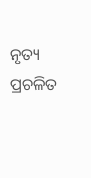ନୃତ୍ୟ
ପ୍ରଚଳିତ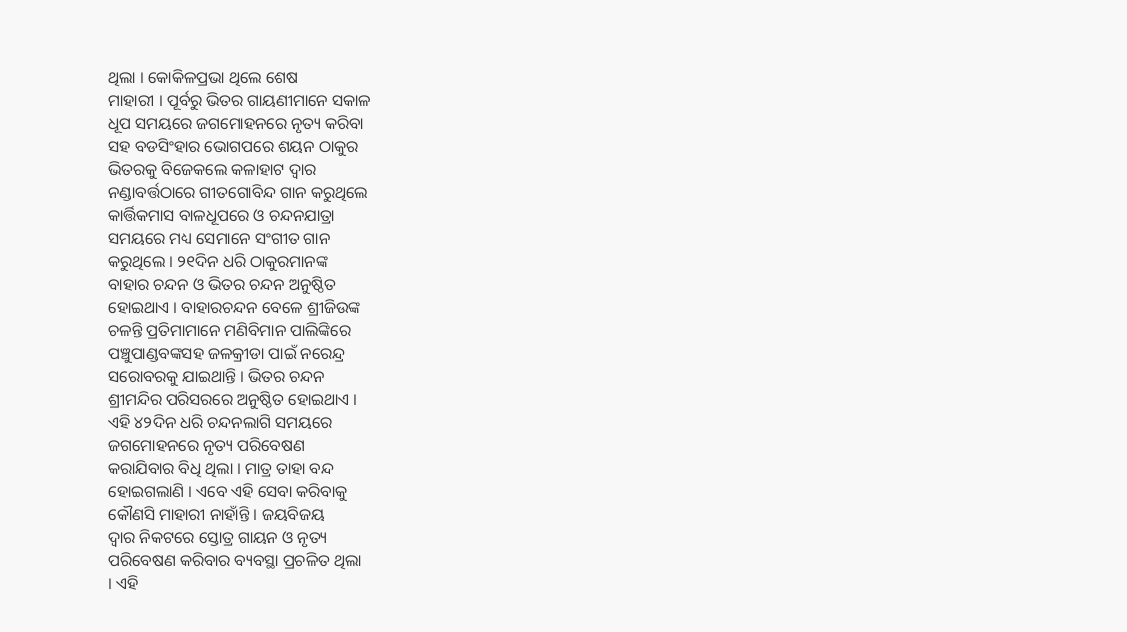ଥିଲା । କୋକିଳପ୍ରଭା ଥିଲେ ଶେଷ
ମାହାରୀ । ପୂର୍ବରୁ ଭିତର ଗାୟଣୀମାନେ ସକାଳ
ଧୂପ ସମୟରେ ଜଗମୋହନରେ ନୃତ୍ୟ କରିବା
ସହ ବଡସିଂହାର ଭୋଗପରେ ଶୟନ ଠାକୁର
ଭିତରକୁ ବିଜେକଲେ କଳାହାଟ ଦ୍ୱାର
ନଣ୍ଡାବର୍ତ୍ତଠାରେ ଗୀତଗୋବିନ୍ଦ ଗାନ କରୁଥିଲେ
କାର୍ତ୍ତିକମାସ ବାଳଧୂପରେ ଓ ଚନ୍ଦନଯାତ୍ରା
ସମୟରେ ମଧ୍ୟ ସେମାନେ ସଂଗୀତ ଗାନ
କରୁଥିଲେ । ୨୧ଦିନ ଧରି ଠାକୁରମାନଙ୍କ
ବାହାର ଚନ୍ଦନ ଓ ଭିତର ଚନ୍ଦନ ଅନୁଷ୍ଠିତ
ହୋଇଥାଏ । ବାହାରଚନ୍ଦନ ବେଳେ ଶ୍ରୀଜିଉଙ୍କ
ଚଳନ୍ତି ପ୍ରତିମାମାନେ ମଣିବିମାନ ପାଲିଙ୍କିରେ
ପଞ୍ଚୁପାଣ୍ଡବଙ୍କସହ ଜଳକ୍ରୀଡା ପାଇଁ ନରେନ୍ଦ୍ର
ସରୋବରକୁ ଯାଇଥାନ୍ତି । ଭିତର ଚନ୍ଦନ
ଶ୍ରୀମନ୍ଦିର ପରିସରରେ ଅନୁଷ୍ଠିତ ହୋଇଥାଏ ।
ଏହି ୪୨ଦିନ ଧରି ଚନ୍ଦନଲାଗି ସମୟରେ
ଜଗମୋହନରେ ନୃତ୍ୟ ପରିବେଷଣ
କରାଯିବାର ବିଧି ଥିଲା । ମାତ୍ର ତାହା ବନ୍ଦ
ହୋଇଗଲାଣି । ଏବେ ଏହି ସେବା କରିବାକୁ
କୌଣସି ମାହାରୀ ନାହାଁନ୍ତି । ଜୟବିଜୟ
ଦ୍ୱାର ନିକଟରେ ସ୍ତୋତ୍ର ଗାୟନ ଓ ନୃତ୍ୟ
ପରିବେଷଣ କରିବାର ବ୍ୟବସ୍ଥା ପ୍ରଚଳିତ ଥିଲା
। ଏହି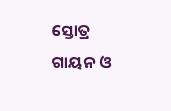ସ୍ତୋତ୍ର ଗାୟନ ଓ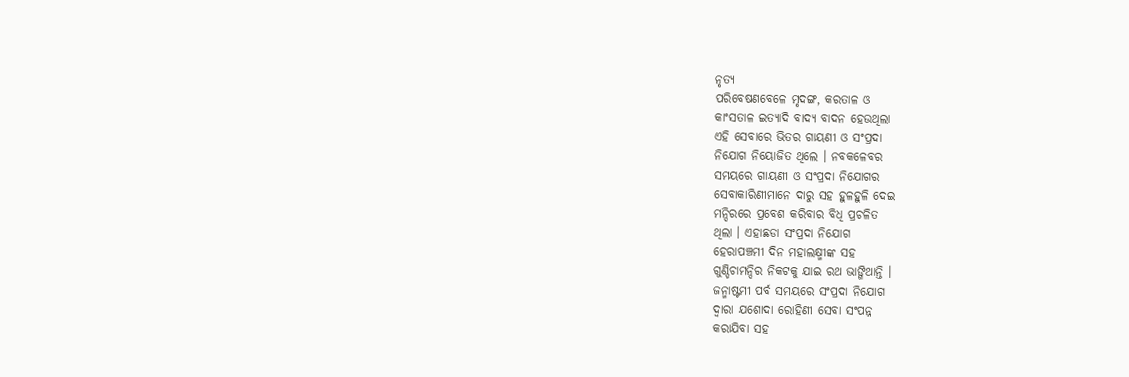ନୃତ୍ୟ
ପରିବେଷଣବେଳେ ମୃଦଙ୍ଗ, କରତାଳ ଓ
କାଂସତାଳ ଇତ୍ୟାଦି ବାଦ୍ୟ ବାଦନ ହେଉଥିଲା
ଏହି ସେବାରେ ଭିତର ଗାୟଣୀ ଓ ସଂପ୍ରଦା
ନିଯୋଗ ନିୟୋଜିତ ଥିଲେ । ନବକଳେବର
ସମୟରେ ଗାୟଣୀ ଓ ସଂପ୍ରଦା ନିଯୋଗର
ସେବାକାରିଣୀମାନେ ଦାରୁ ସହ ହୁଳହୁଳି ଦେଇ
ମନ୍ଦିରରେ ପ୍ରବେଶ କରିବାର ବିଧି ପ୍ରଚଳିତ
ଥିଲା । ଏହାଛଡା ସଂପ୍ରଦା ନିଯୋଗ
ହେରାପଞ୍ଚମୀ ଦିନ ମହାଲକ୍ଷ୍ମୀଙ୍କ ସହ
ଗୁଣ୍ଡିଚାମନ୍ଦିର ନିକଟକୁ ଯାଇ ରଥ ଭାଙ୍ଗିଥାନ୍ତି ।
ଜନ୍ମାଷ୍ଟମୀ ପର୍ବ ସମୟରେ ସଂପ୍ରଦା ନିଯୋଗ
ଦ୍ୱାରା ଯଶୋଦା ରୋହିଣୀ ସେବା ସଂପନ୍ନ
କରାଯିବା ସହ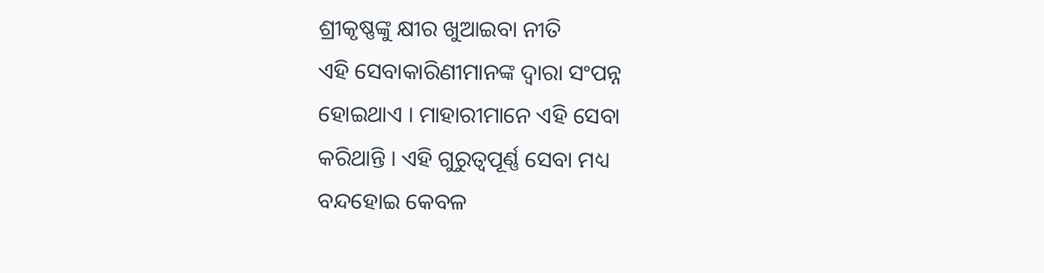ଶ୍ରୀକୃଷ୍ଣଙ୍କୁ କ୍ଷୀର ଖୁଆଇବା ନୀତି
ଏହି ସେବାକାରିଣୀମାନଙ୍କ ଦ୍ୱାରା ସଂପନ୍ନ
ହୋଇଥାଏ । ମାହାରୀମାନେ ଏହି ସେବା
କରିଥାନ୍ତି । ଏହି ଗୁରୁତ୍ୱପୂର୍ଣ୍ଣ ସେବା ମଧ୍ୟ
ବନ୍ଦହୋଇ କେବଳ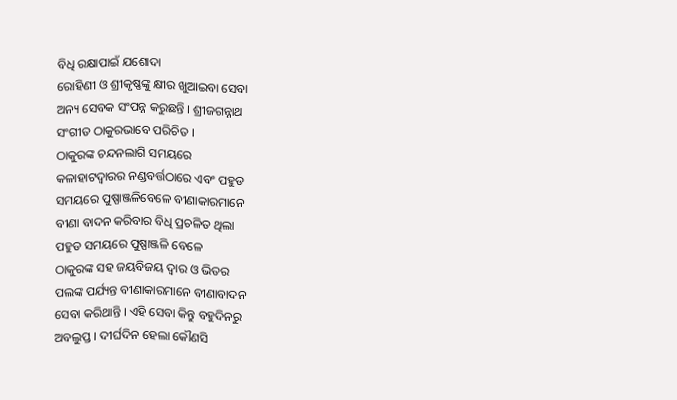ବିଧି ରକ୍ଷାପାଇଁ ଯଶୋଦା
ରୋହିଣୀ ଓ ଶ୍ରୀକୃଷ୍ଣଙ୍କୁ କ୍ଷୀର ଖୁଆଇବା ସେବା
ଅନ୍ୟ ସେବକ ସଂପନ୍ନ କରୁଛନ୍ତି । ଶ୍ରୀଜଗନ୍ନାଥ
ସଂଗୀତ ଠାକୁରଭାବେ ପରିଚିତ ।
ଠାକୁରଙ୍କ ଚନ୍ଦନଲାଗି ସମୟରେ
କଳାହାଟଦ୍ୱାରର ନଣ୍ଡବର୍ତ୍ତଠାରେ ଏବଂ ପହୁଡ
ସମୟରେ ପୁଷ୍ପାଞ୍ଜଳିବେଳେ ବୀଣାକାରମାନେ
ବୀଣା ବାଦନ କରିବାର ବିଧି ପ୍ରଚଳିତ ଥିଲା
ପହୁଡ ସମୟରେ ପୁଷ୍ପାଞ୍ଜଳି ବେଳେ
ଠାକୁରଙ୍କ ସହ ଜୟବିଜୟ ଦ୍ୱାର ଓ ଭିତର
ପଲଙ୍କ ପର୍ଯ୍ୟନ୍ତ ବୀଣାକାରମାନେ ବୀଣାବାଦନ
ସେବା କରିଥାନ୍ତି । ଏହି ସେବା କିନ୍ତୁ ବହୁଦିନରୁ
ଅବଲୁପ୍ତ । ଦୀର୍ଘଦିନ ହେଲା କୌଣସି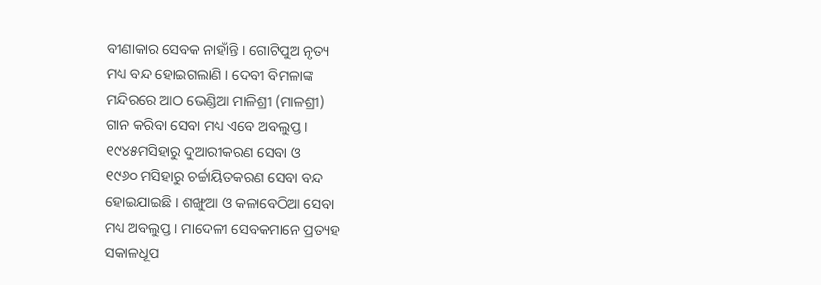ବୀଣାକାର ସେବକ ନାହାଁନ୍ତି । ଗୋଟିପୁଅ ନୃତ୍ୟ
ମଧ୍ୟ ବନ୍ଦ ହୋଇଗଲାଣି । ଦେବୀ ବିମଳାଙ୍କ
ମନ୍ଦିରରେ ଆଠ ଭେଣ୍ଡିଆ ମାଳିଶ୍ରୀ (ମାଳଶ୍ରୀ)
ଗାନ କରିବା ସେବା ମଧ୍ୟ ଏବେ ଅବଲୁପ୍ତ ।
୧୯୪୫ମସିହାରୁ ଦୁଆରୀକରଣ ସେବା ଓ
୧୯୬୦ ମସିହାରୁ ଚର୍ଚ୍ଚାୟିତକରଣ ସେବା ବନ୍ଦ
ହୋଇଯାଇଛି । ଶଙ୍ଖୁଆ ଓ କଳାବେଠିଆ ସେବା
ମଧ୍ୟ ଅବଲୁପ୍ତ । ମାଦେଳୀ ସେବକମାନେ ପ୍ରତ୍ୟହ
ସକାଳଧୂପ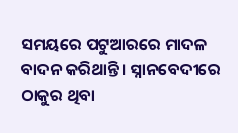ସମୟରେ ପଟୁଆରରେ ମାଦଳ
ବାଦନ କରିଥାନ୍ତି । ସ୍ନାନବେଦୀରେ ଠାକୁର ଥିବା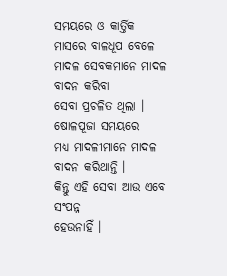ସମୟରେ ଓ କାର୍ତ୍ତିକ ମାସରେ ବାଳଧୂପ ବେଳେ
ମାଦଳ ସେବକମାନେ ମାଦଳ ବାଦନ କରିବା
ସେବା ପ୍ରଚଳିତ ଥିଲା । ଷୋଳପୂଜା ସମୟରେ
ମଧ୍ୟ ମାଦଳୀମାନେ ମାଦଳ ବାଦନ କରିଥାନ୍ତି ।
କିନ୍ତୁ ଏହି ସେବା ଆଉ ଏବେ ସଂପନ୍ନ
ହେଉନାହିଁ ।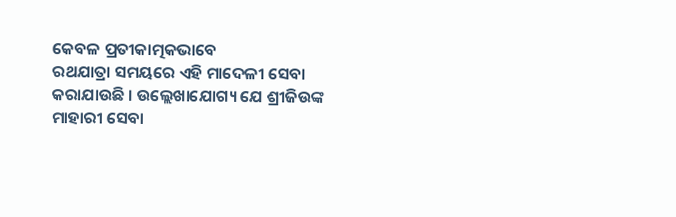କେବଳ ପ୍ରତୀକାତ୍ମକଭାବେ
ରଥଯାତ୍ରା ସମୟରେ ଏହି ମାଦେଳୀ ସେବା
କରାଯାଉଛି । ଉଲ୍ଲେଖାଯୋଗ୍ୟ ଯେ ଶ୍ରୀଜିଉଙ୍କ
ମାହାରୀ ସେବା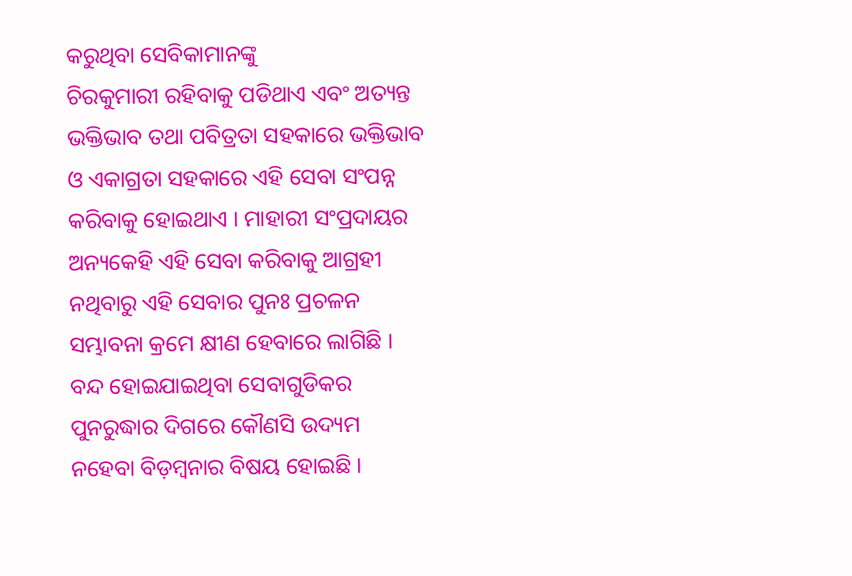କରୁଥିବା ସେବିକାମାନଙ୍କୁ
ଚିରକୁମାରୀ ରହିବାକୁ ପଡିଥାଏ ଏବଂ ଅତ୍ୟନ୍ତ
ଭକ୍ତିଭାବ ତଥା ପବିତ୍ରତା ସହକାରେ ଭକ୍ତିଭାବ
ଓ ଏକାଗ୍ରତା ସହକାରେ ଏହି ସେବା ସଂପନ୍ନ
କରିବାକୁ ହୋଇଥାଏ । ମାହାରୀ ସଂପ୍ରଦାୟର
ଅନ୍ୟକେହି ଏହି ସେବା କରିବାକୁ ଆଗ୍ରହୀ
ନଥିବାରୁ ଏହି ସେବାର ପୁନଃ ପ୍ରଚଳନ
ସମ୍ଭାବନା କ୍ରମେ କ୍ଷୀଣ ହେବାରେ ଲାଗିଛି ।
ବନ୍ଦ ହୋଇଯାଇଥିବା ସେବାଗୁଡିକର
ପୁନରୁଦ୍ଧାର ଦିଗରେ କୌଣସି ଉଦ୍ୟମ
ନହେବା ବିଡ଼ମ୍ବନାର ବିଷୟ ହୋଇଛି ।